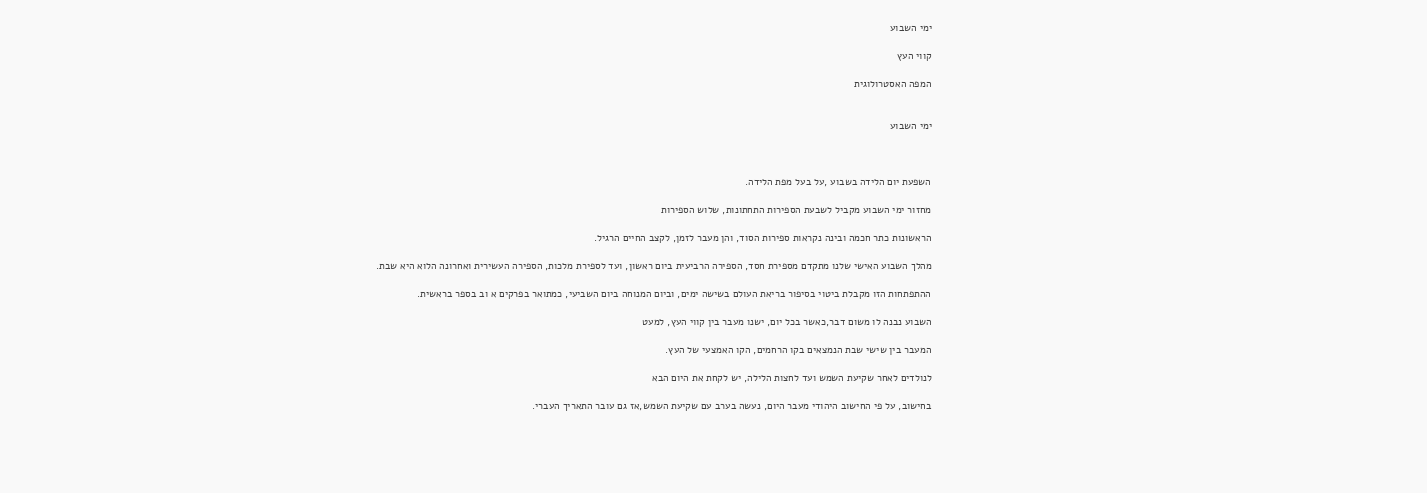ימי השבוע

קווי העץ

המפה האסטרולוגית


ימי השבוע



השפעת יום הלידה בשבוע ,על בעל מפת הלידה.

מחזור ימי השבוע מקביל לשבעת הספירות התחתונות, שלוש הספירות

הראשונות כתר חכמה ובינה נקראות ספירות הסוד, והן מעבר לזמן, לקצב החיים הרגיל.

מהלך השבוע האישי שלנו מתקדם מספירת חסד, הספירה הרביעית ביום ראשון, ועד לספירת מלכות, הספירה העשירית ואחרונה הלוא היא שבת.

ההתפתחות הזו מקבלת ביטוי בסיפור בריאת העולם בשישה ימים, וביום המנוחה ביום השביעי, כמתואר בפרקים א וב בספר בראשית.

השבוע נבנה לו משום דבר,כאשר בכל יום, ישנו מעבר בין קווי העץ, למעט

המעבר בין שישי שבת הנמצאים בקו הרחמים, הקו האמצעי של העץ.

לנולדים לאחר שקיעת השמש ועד לחצות הלילה, יש לקחת את היום הבא

בחישוב, על פי החישוב היהודי מעבר היום, נעשה בערב עם שקיעת השמש,אז גם עובר התאריך העברי.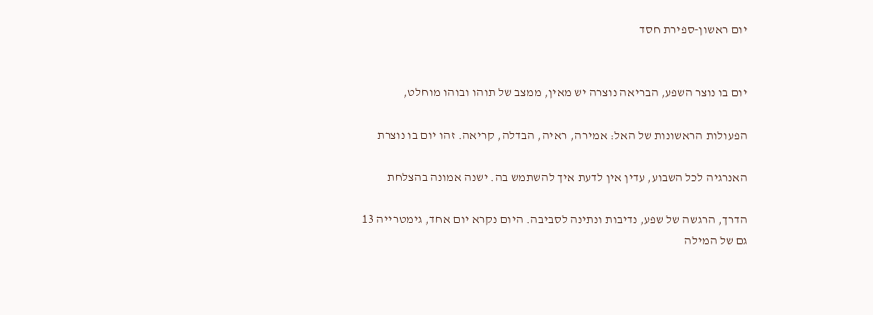יום ראשון-ספירת חסד


יום בו נוצר השפע, הבריאה נוצרה יש מאין, ממצב של תוהו ובוהו מוחלט,

הפעולות הראשונות של האל: אמירה, ראיה, הבדלה, קריאה. זהו יום בו נוצרת

האנרגיה לכל השבוע, עדין אין לדעת איך להשתמש בה. ישנה אמונה בהצלחת

הדרך, הרגשה של שפע, נדיבות ונתינה לסביבה. היום נקרא יום אחד, גימטרייה 13 גם של המילה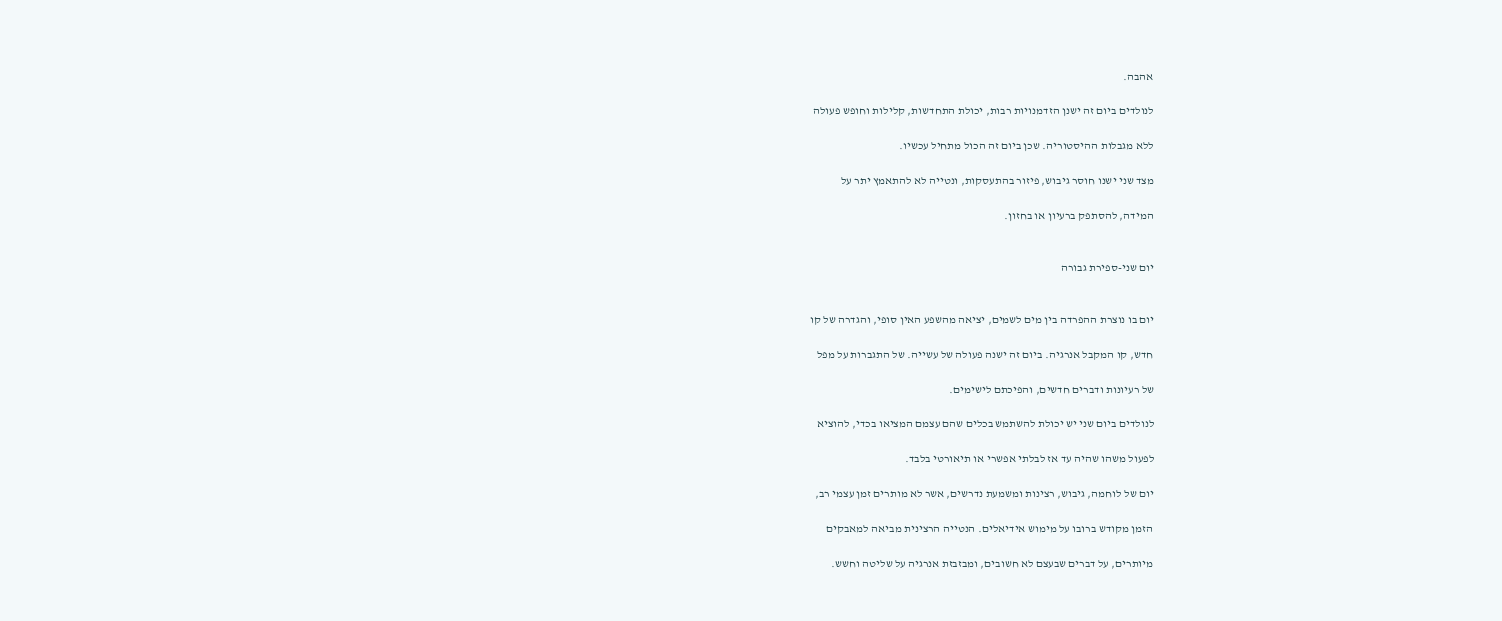אהבה.

לנולדים ביום זה ישנן הזדמנויות רבות, יכולת התחדשות, קלילות וחופש פעולה

ללא מגבלות ההיסטוריה. שכן ביום זה הכול מתחיל עכשיו.

מצד שני ישנו חוסר גיבוש, פיזור בהתעסקות, ונטייה לא להתאמץ יתר על

המידה, להסתפק ברעיון או בחזון.


יום שני-ספירת גבורה


יום בו נוצרת ההפרדה בין מים לשמים, יציאה מהשפע האין סופי, והגדרה של קו

חדש, קו המקבל אנרגיה. ביום זה ישנה פעולה של עשייה. של התגברות על מפל

של רעיונות ודברים חדשים, והפיכתם לישימים.

לנולדים ביום שני יש יכולת להשתמש בכלים שהם עצמם המציאו בכדי, להוציא

לפעול משהו שהיה עד אז לבלתי אפשרי או תיאורטי בלבד.

יום של לוחמה, גיבוש, רצינות ומשמעת נדרשים, אשר לא מותרים זמן עצמי רב,

הזמן מקודש ברובו על מימוש אידיאלים. הנטייה הרצינית מביאה למאבקים

מיותרים, על דברים שבעצם לא חשובים, ומבזבזת אנרגיה על שליטה וחשש.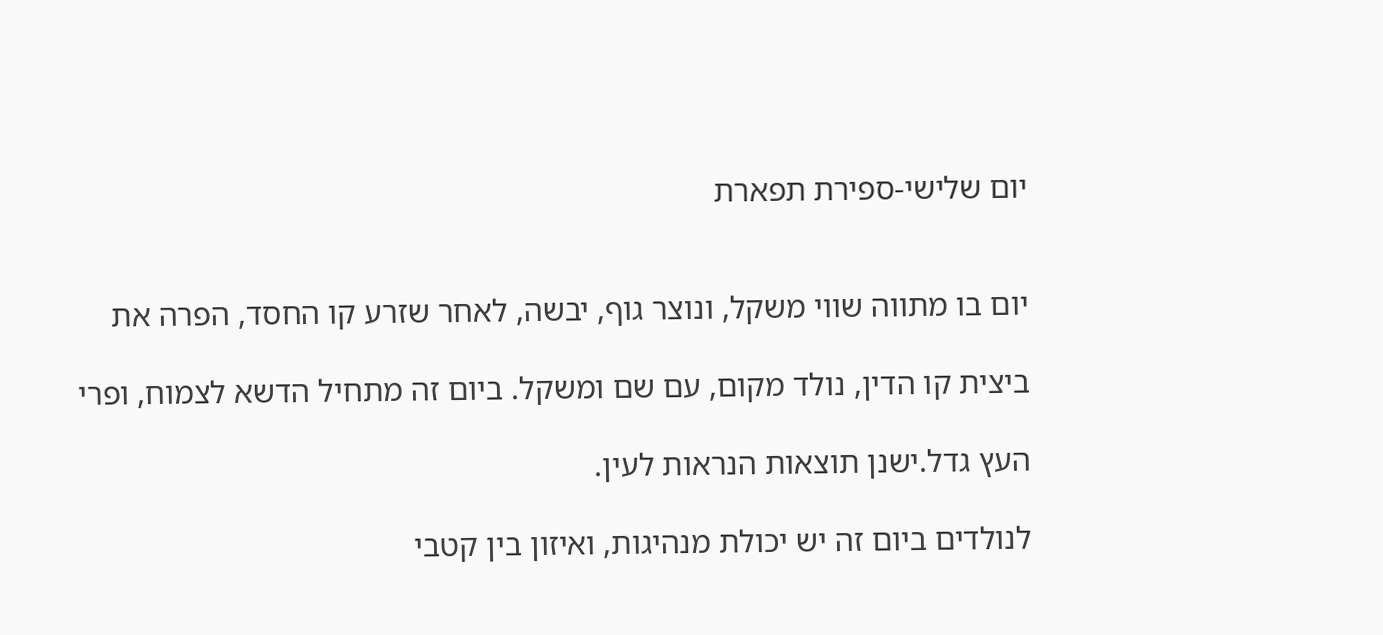יום שלישי-ספירת תפארת


יום בו מתווה שווי משקל, ונוצר גוף, יבשה, לאחר שזרע קו החסד, הפרה את

ביצית קו הדין, נולד מקום, עם שם ומשקל. ביום זה מתחיל הדשא לצמוח, ופרי

העץ גדל.ישנן תוצאות הנראות לעין.

לנולדים ביום זה יש יכולת מנהיגות, ואיזון בין קטבי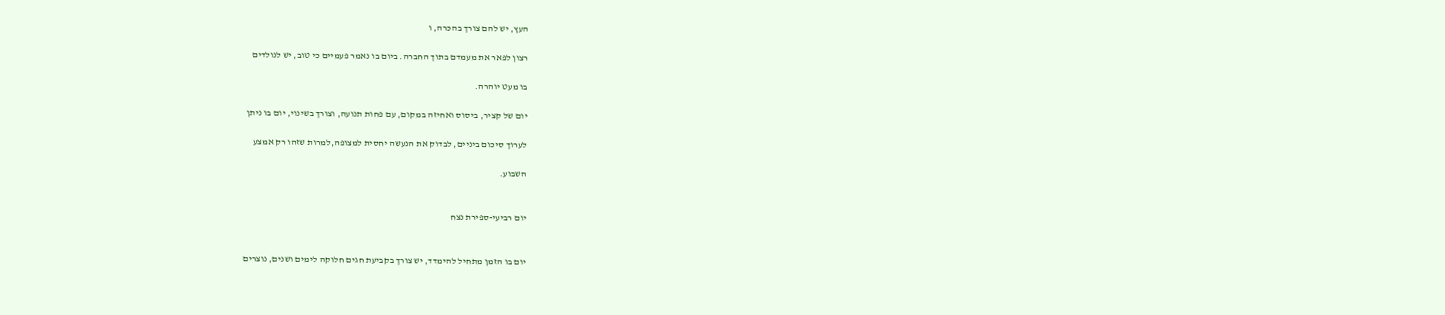העץ, יש להם צורך בהכרה, ו

רצון לפאר את מעמדם בתוך החברה. ביום בו נאמר פעמיים כי טוב, יש לנולדים

בו מעט יוהרה.

יום של קציר, ביסוס ואחיזה במקום, עם פחות תנועה, וצורך בשינוי, יום בו ניתן

לערוך סיכום ביניים, לבדוק את הנעשה יחסית למצופה,למרות שזהו רק אמצע

השבוע.


יום רביעי-ספירת נצח


יום בו הזמן מתחיל להימדד, יש צורך בקביעת חגים חלוקה לימים ושנים, נוצרים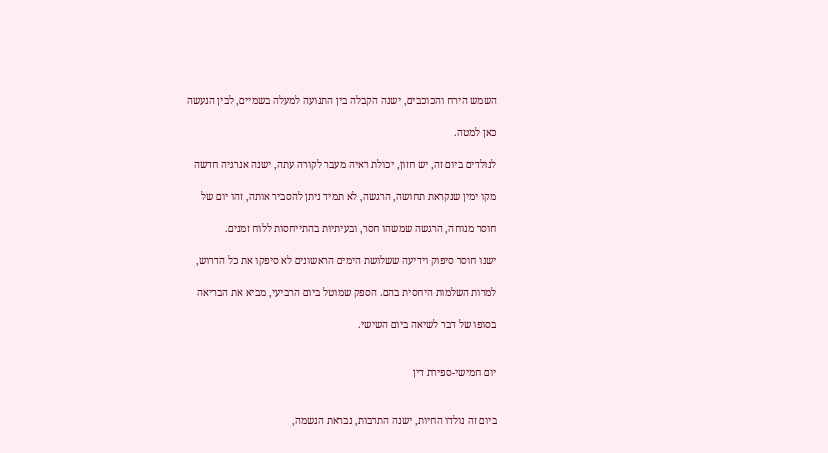השמש הירח והכוכבים, ישנה הקבלה בין התנועה למעלה בשמיים, לבין הנעשה

כאן למטה.

לנולדים ביום זה, יש חזון, יכולת ראיה מעבר לקורה עתה, ישנה אנרגיה חדשה

מקו ימין שנקראת תחושה, הרגשה, לא תמיד ניתן להסביר אותה, זהו יום של

חוסר מנוחה, הרגשה שמשהו חסר, ובעיתיות בהתייחסות ללוח זמנים.

ישנו חוסר סיפוק וידיעה ששלושת הימים הראשונים לא סיפקו את כל הדרוש,

למרות השלמות היחסית בהם. הספק שמוטל ביום הרביעי, מביא את הבריאה

בסופו של דבר לשיאה ביום השישי.


יום חמישי-ספירת דין


ביום זה נולדו החיות, ישנה התרבות, נבראת הנשמה,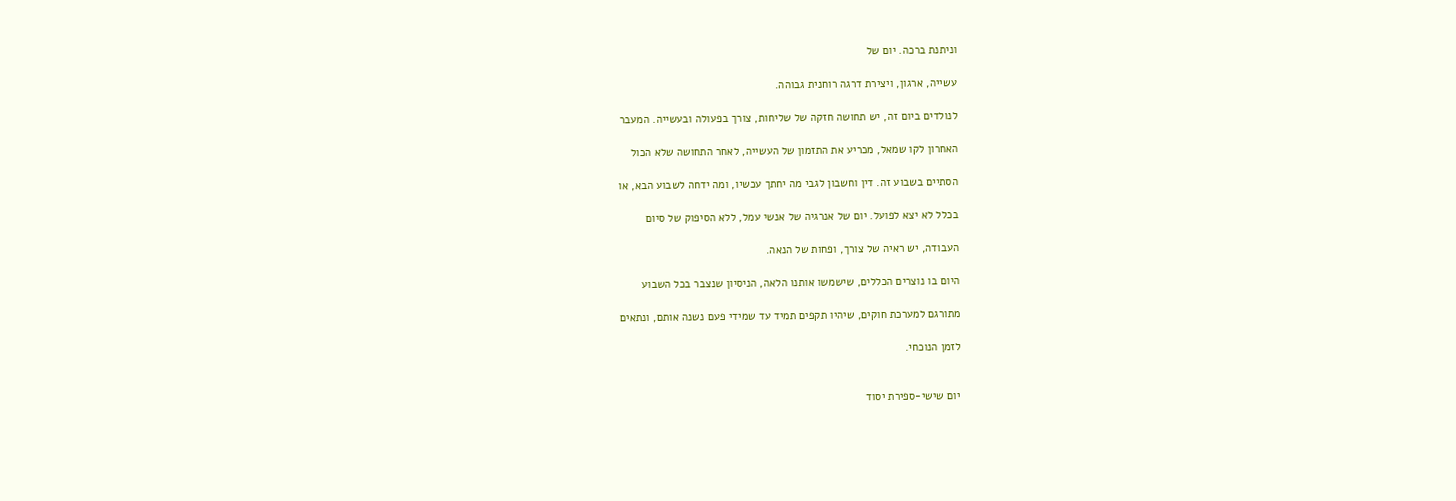וניתנת ברכה. יום של

עשייה, ארגון, ויצירת דרגה רוחנית גבוהה.

לנולדים ביום זה, יש תחושה חזקה של שליחות, צורך בפעולה ובעשייה. המעבר

האחרון לקו שמאל, מכריע את התזמון של העשייה, לאחר התחושה שלא הכול

הסתיים בשבוע זה. דין וחשבון לגבי מה יחתך עכשיו, ומה ידחה לשבוע הבא, או

בכלל לא יצא לפועל. יום של אנרגיה של אנשי עמל, ללא הסיפוק של סיום

העבודה, יש ראיה של צורך, ופחות של הנאה.

היום בו נוצרים הכללים, שישמשו אותנו הלאה, הניסיון שנצבר בכל השבוע

מתורגם למערכת חוקים, שיהיו תקפים תמיד עד שמידי פעם נשנה אותם, ונתאים

לזמן הנוכחי.


יום שישי-ספירת יסוד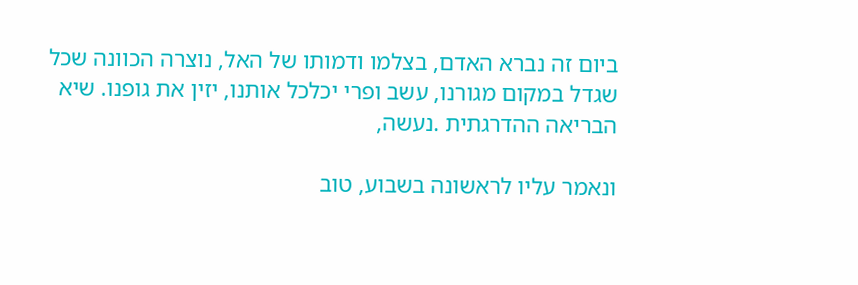ביום זה נברא האדם, בצלמו ודמותו של האל, נוצרה הכוונה שכל שגדל במקום מגורנו, עשב ופרי יכלכל אותנו, יזין את גופנו. שיא הבריאה ההדרגתית .נעשה,

ונאמר עליו לראשונה בשבוע, טוב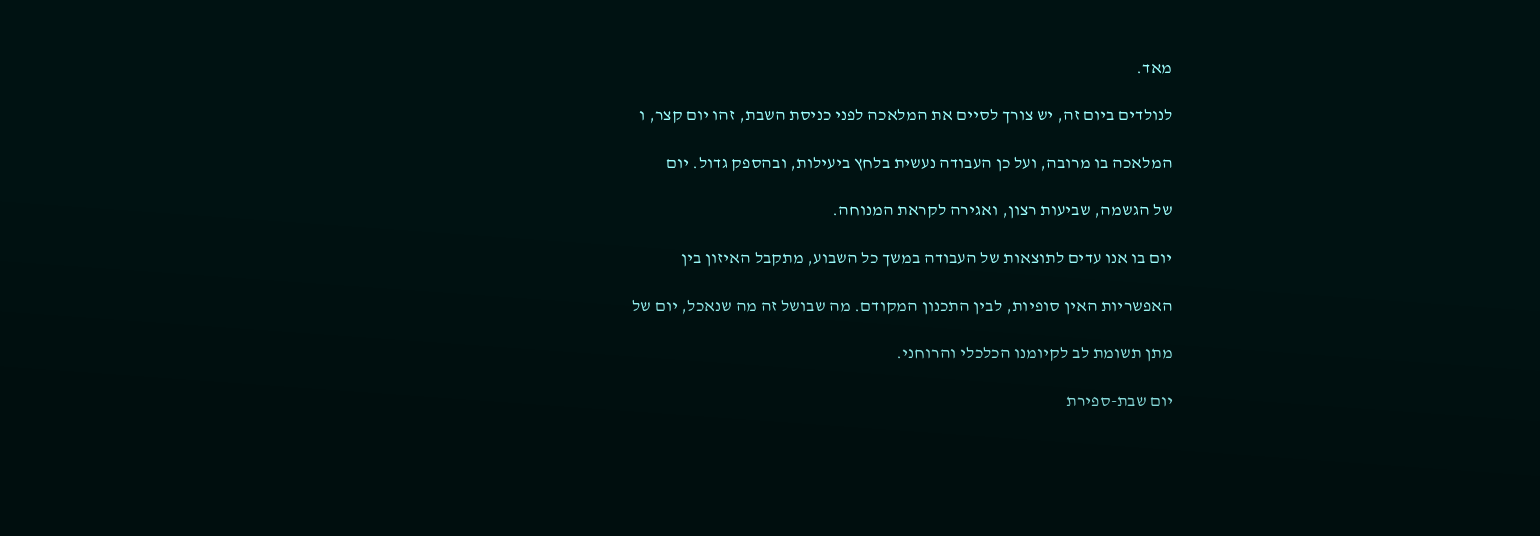מאד.

לנולדים ביום זה, יש צורך לסיים את המלאכה לפני כניסת השבת, זהו יום קצר, ו

המלאכה בו מרובה, ועל כן העבודה נעשית בלחץ ביעילות, ובהספק גדול. יום

של הגשמה, שביעות רצון, ואגירה לקראת המנוחה.

יום בו אנו עדים לתוצאות של העבודה במשך כל השבוע, מתקבל האיזון בין

האפשריות האין סופיות, לבין התכנון המקודם. מה שבושל זה מה שנאכל, יום של

מתן תשומת לב לקיומנו הכלכלי והרוחני.

יום שבת-ספירת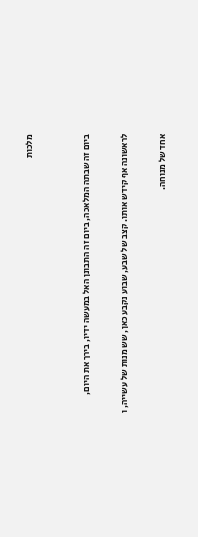מלכות


ביום זה שבתה המלאכה, ביום זה התבונן האל במעשה ידיו, בירך את היום,

לראשונה אף קידש אותו. קצב של שבע, שבוע נקבע כאן, שש מנות של עשייה, ו

אחד של מנוחה.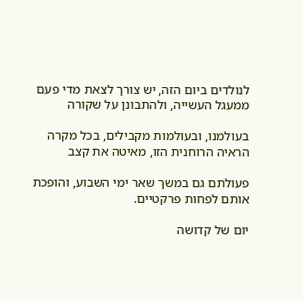לנולדים ביום הזה, יש צורך לצאת מדי פעם ממעגל העשייה, ולהתבונן על שקורה

בעולמנו, ובעולמות מקבילים, בכל מקרה הראיה הרוחנית הזו, מאיטה את קצב

פעולתם גם במשך שאר ימי השבוע, והופכת אותם לפחות פרקטיים.

יום של קדושה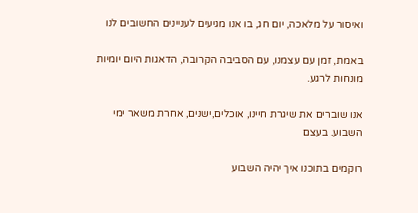ואיסור על מלאכה, יום חג, בו אנו מגיעים לעניינים החשובים לנו

באמת, זמן עם עצמנו, עם הסביבה הקרובה, הדאגות היום יומיות מונחות לרגע.

אנו שוברים את שיגרת חיינו, אוכלים,ישנים, אחרת משאר ימי השבוע. בעצם

רוקמים בתוכנו איך יהיה השבוע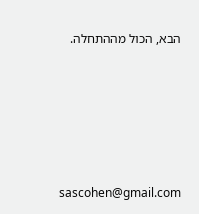הבא, הכול מההתחלה.





sascohen@gmail.com